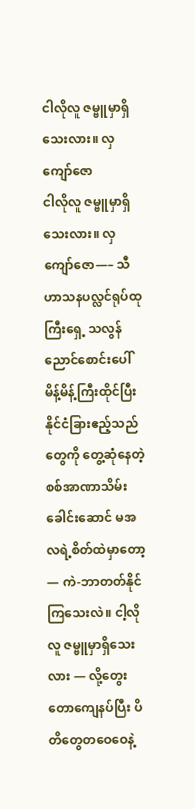ငါလိုလူ ဇမ္ဗူမှာရှိသေးလား။ လှကျော်ဇော
ငါလိုလူ ဇမ္ဗူမှာရှိသေးလား။ လှကျော်ဇော—– သီဟာသနပလ္လင်ရုပ်ထုကြီးရှေ့ သလွန်ညောင်စောင်းပေါ် မိန့်မိန့်ကြီးထိုင်ပြီး နိုင်ငံခြားဧည့်သည်တွေကို တွေ့ဆုံနေတဲ့ စစ်အာဏာသိမ်းခေါင်းဆောင် မအလရဲ့စိတ်ထဲမှာတော့ — ကဲ-ဘာတတ်နိုင်ကြသေးလဲ။ ငါ့လိုလူ ဇမ္ဗူမှာရှိသေးလား — လို့တွေးတောကျေနပ်ပြီး ပိတိတွေတဝေဝေနဲ့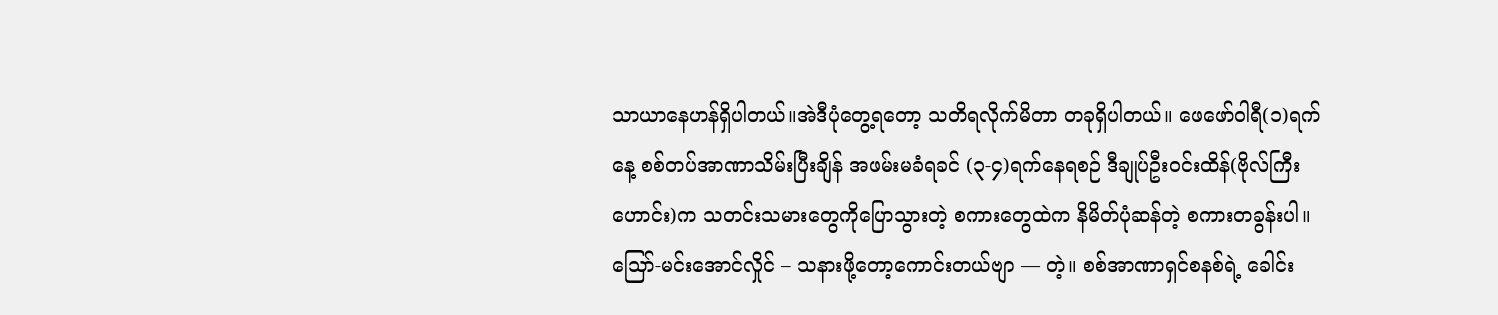သာယာနေဟန်ရှိပါတယ်။အဲဒီပုံတွေ့ရတော့ သတိရလိုက်မိတာ တခုရှိပါတယ်။ ဖေဖော်ဝါရီ(၁)ရက်နေ့ စစ်တပ်အာဏာသိမ်းပြီးချိန် အဖမ်းမခံရခင် (၃-၄)ရက်နေရစဉ် ဒီချုပ်ဦးဝင်းထိန်(ဗိုလ်ကြီးဟောင်း)က သတင်းသမားတွေကိုပြောသွားတဲ့ စကားတွေထဲက နိမိတ်ပုံဆန်တဲ့ စကားတခွန်းပါ။သြော်-မင်းအောင်လှိုင် – သနားဖို့တော့ကောင်းတယ်ဗျာ — တဲ့။ စစ်အာဏာရှင်စနစ်ရဲ့ ခေါင်း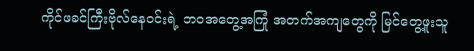ကိုင်ဖခင်ကြီးဗိုလ်နေဝင်းရဲ့ ဘဝအတွေ့အကြုံ အတက်အကျတွေကို မြင်တွေ့ဖူးသူ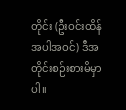တိုင်း (ဦးဝင်းထိန်အပါအဝင်) ဒီအတိုင်းစဉ်းစားမိမှာပါ။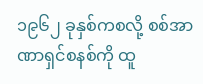၁၉၆၂ ခုနှစ်ကစလို့ စစ်အာဏာရှင်စနစ်ကို ထူ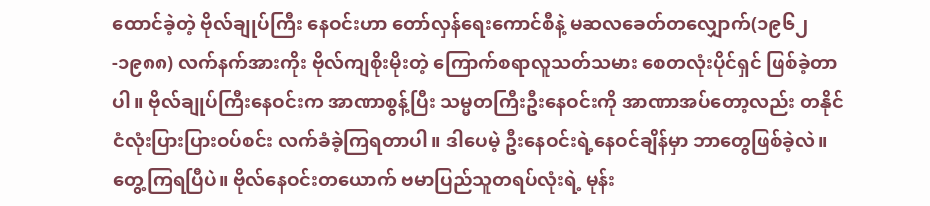ထောင်ခဲ့တဲ့ ဗိုလ်ချုပ်ကြီး နေဝင်းဟာ တော်လှန်ရေးကောင်စီနဲ့ မဆလခေတ်တလျှောက်(၁၉၆၂-၁၉၈၈) လက်နက်အားကိုး ဗိုလ်ကျစိုးမိုးတဲ့ ကြောက်စရာလူသတ်သမား စေတလုံးပိုင်ရှင် ဖြစ်ခဲ့တာပါ။ ဗိုလ်ချုပ်ကြီးနေဝင်းက အာဏာစွန့်ပြီး သမ္မတကြီးဦးနေဝင်းကို အာဏာအပ်တော့လည်း တနိုင်ငံလုံးပြားပြားဝပ်စင်း လက်ခံခဲ့ကြရတာပါ။ ဒါပေမဲ့ ဦးနေဝင်းရဲ့နေဝင်ချိန်မှာ ဘာတွေဖြစ်ခဲ့လဲ။ တွေ့ကြရပြီပဲ။ ဗိုလ်နေဝင်းတယောက် ဗမာပြည်သူတရပ်လုံးရဲ့ မုန်း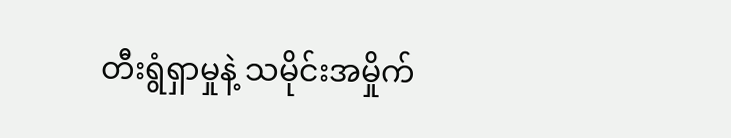တီးရွံရှာမှုနဲ့ သမိုင်းအမှိုက်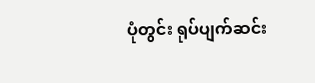ပုံတွင်း ရုပ်ပျက်ဆင်း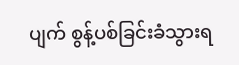ပျက် စွန့်ပစ်ခြင်းခံသွားရ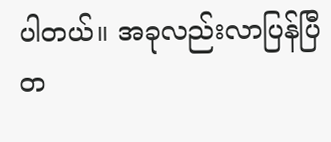ပါတယ်။ အခုလည်းလာပြန်ပြီတ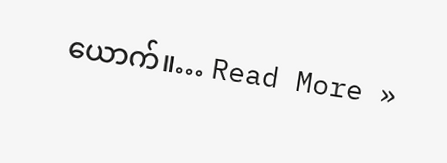ယောက်။… Read More »